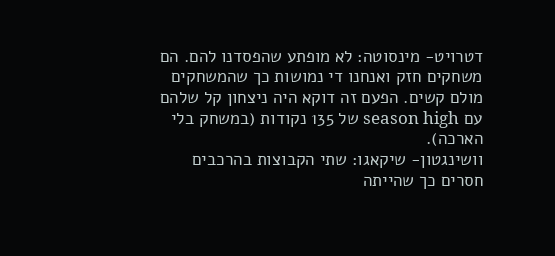דטרויט- מינסוטה: לא מופתע שהפסדנו להם. הם משחקים חזק ואנחנו די נמושות כך שהמשחקים מולם קשים. הפעם זה דוקא היה ניצחון קל שלהם עם season high של 135 נקודות (במשחק בלי הארכה).
וושינגטון- שיקאגו: שתי הקבוצות בהרכבים חסרים כך שהייתה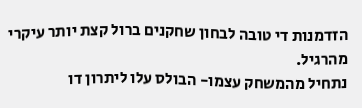הזדמנות די טובה לבחון שחקנים ברול קצת יותר עיקרי מהרגיל.
נתחיל מהמשחק עצמו- הבולס עלו ליתרון דו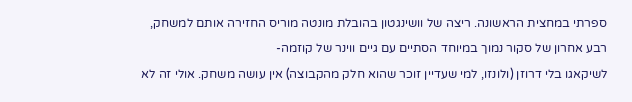ספרתי במחצית הראשונה. ריצה של וושינגטון בהובלת מונטה מוריס החזירה אותם למשחק, רבע אחרון של סקור נמוך במיוחד הסתיים עם גיים ווינר של קוזמה-
לשיקאגו בלי דרוזן (ולונזו, למי שעדיין זוכר שהוא חלק מהקבוצה) אין עושה משחק. אולי זה לא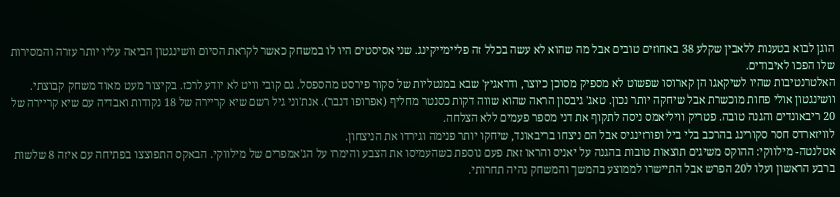הוגן לבוא בטענות ללאבין שקלע 38 באחוזים טובים אבל מה שהוא לא עשה בכלל זה פליימייקינג. שני אסיסטים היו לו במשחק כאשר לקראת הסיום וושינגטון הביאה עליו יותר עזרה והמסירות שלו הפכו לאיבודים.
האלטרנטיבות שהיו לשיקאגו הן קארוסו שפשוט לא מספיק מסוכן כיוצר, ודראגיץ' שבא במנטליות של סקור פירסט מהספסל. גם קובי וויט לא יודע לרכז. בקיצור מעט מאוד משחק קבוצתי.
וושינגטון אולי פחות מוכשרת אבל שיחקה יותר נכון. טאג' גיבסון הראה שהוא שווה דקות כסנטר מחליף (אפרופו דנבר). אנת'וני גיל רשם שיא קריירה של 18 נקודות ואבדיה עם שיא קריירה של 20 ריבאונדים והגנה טובה. פטריק וויליאמס ניסה לתקוף את דני מספר פעמים ללא הצלחה.
לוויזארדס חסר סקורינג בהרכב בלי ביל ופורזינגיס אבל הם ניצחו בריבאונד, שיחקו יותר פנימה וגירדו את הניצחון.
אטלנטה- מילווקי: ההוקס משיגים תוצאות טובות בהגנה על יאניס והראו זאת פעם נוספת כשהעמיסו את הצבע והימרו על הג'אמפרים של מילווקי. הבאקס התפוצצו בפתיחה עם איזה 8 שלשות ברבע הראשון ועלו ל20 הפרש אבל התיישרו לממוצע בהמשך והמשחק נהיה תחרותי.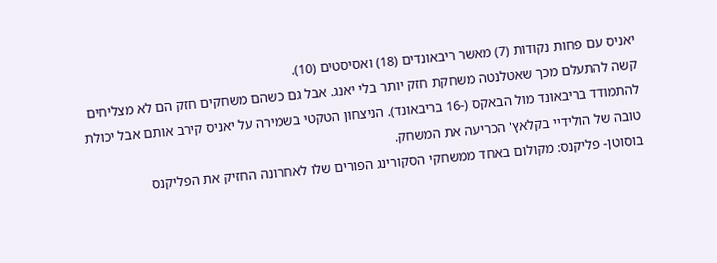יאניס עם פחות נקודות (7) מאשר ריבאונדים (18) ואסיסטים (10).
קשה להתעלם מכך שאטלנטה משחקת חזק יותר בלי יאנג. אבל גם כשהם משחקים חזק הם לא מצליחים להתמודד בריבאונד מול הבאקס (-16 בריבאונד). הניצחון הטקטי בשמירה על יאניס קירב אותם אבל יכולת טובה של הולידיי בקלאץ' הכריעה את המשחק.
בוסוטן- פליקנס: מקולום באחד ממשחקי הסקורינג הפורים שלו לאחרונה החזיק את הפליקנס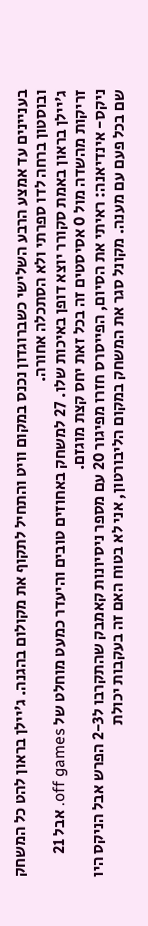בעניינים עד אמצע הרבע השלישי כשברוגדון נכנס במקום וויט והתחיל לתקוף את מקולום בהגנה. ג'יילן בראון להט כל המשחק ובוסטון ברחה לדו ספרתי ולא הסתכלה אחורה.
ג'יילן בראון באמת סקורר יוצא דופן באיכות שלו. 27 למשחק באחוזים טובים והיעדר כמעט מוחלט של off games. אבל 21 זריקות מהשדה מול 0 אסיסטים זה בכל זאת יחס קצת מוגזם.
ניקס- אינדיאנה: ראיתי את הסיום, הפייסרס חזרו מפיגור 20 עם מספר ניסיונות קאמבק שהתקרבו ל2-3 הפרש אבל הניקס היו שם בכל פעם עם מענה. מקונל סגר את המשחק במקום הליבורטון, אני לא בטוח האם זה בעקבות יכולת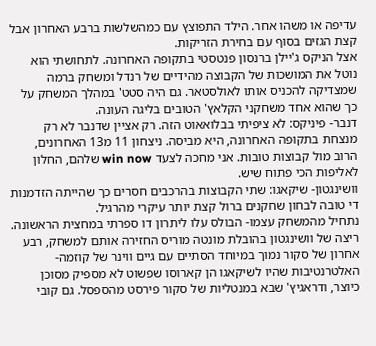עדיפה או משהו אחר. הילד התפוצץ עם כמהשלשות ברבע האחרון אבל קצת הגזים בסוף עם בחירת הזריקות.
אצל הניקס ג'יילן ברנסון פנטסטי בתקופה האחרונה. לתחושתי הוא נוטל את המושכות של הקבוצה מהידיים של רנדל ומשחק ברמה שמצדיקה להכניס אותו לאולסטאר. גם היה סטט' במהלך המשחק על כך שהוא אחד משחקני הקלאץ' הטובים בליגה העונה.
דנבר- פיניקס: לא ציפיתי בבלואאוט הזה. רק אציין שדנבר לא רק מנצחת בתקופה האחרונה, היא מביסה. ניצחון 11 מ13 האחרונים, הרוב מול קבוצות טובות. אני מחכה לצעד win now שלהם, החלון לאליפות הכי פתוח שיש.
וושינגטון- שיקאגו: שתי הקבוצות בהרכבים חסרים כך שהייתה הזדמנות די טובה לבחון שחקנים ברול קצת יותר עיקרי מהרגיל.
נתחיל מהמשחק עצמו- הבולס עלו ליתרון דו ספרתי במחצית הראשונה. ריצה של וושינגטון בהובלת מונטה מוריס החזירה אותם למשחק, רבע אחרון של סקור נמוך במיוחד הסתיים עם גיים ווינר של קוזמה-
האלטרנטיבות שהיו לשיקאגו הן קארוסו שפשוט לא מספיק מסוכן כיוצר, ודראגיץ' שבא במנטליות של סקור פירסט מהספסל. גם קובי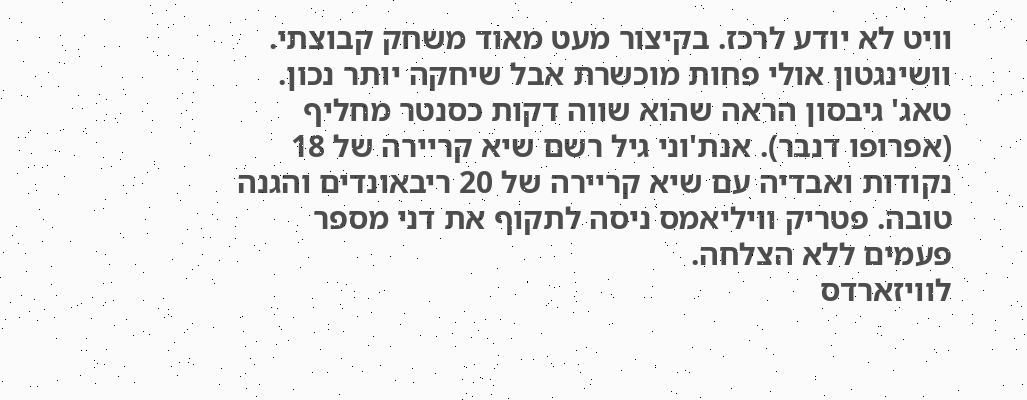וויט לא יודע לרכז. בקיצור מעט מאוד משחק קבוצתי.
וושינגטון אולי פחות מוכשרת אבל שיחקה יותר נכון. טאג' גיבסון הראה שהוא שווה דקות כסנטר מחליף (אפרופו דנבר). אנת'וני גיל רשם שיא קריירה של 18 נקודות ואבדיה עם שיא קריירה של 20 ריבאונדים והגנה טובה. פטריק וויליאמס ניסה לתקוף את דני מספר פעמים ללא הצלחה.
לוויזארדס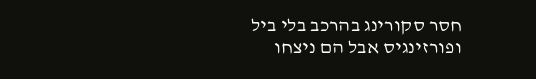חסר סקורינג בהרכב בלי ביל ופורזינגיס אבל הם ניצחו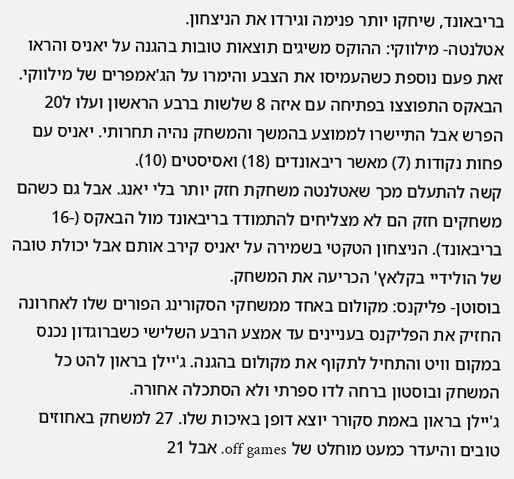בריבאונד, שיחקו יותר פנימה וגירדו את הניצחון.
אטלנטה- מילווקי: ההוקס משיגים תוצאות טובות בהגנה על יאניס והראו זאת פעם נוספת כשהעמיסו את הצבע והימרו על הג'אמפרים של מילווקי. הבאקס התפוצצו בפתיחה עם איזה 8 שלשות ברבע הראשון ועלו ל20 הפרש אבל התיישרו לממוצע בהמשך והמשחק נהיה תחרותי. יאניס עם פחות נקודות (7) מאשר ריבאונדים (18) ואסיסטים (10).
קשה להתעלם מכך שאטלנטה משחקת חזק יותר בלי יאנג. אבל גם כשהם משחקים חזק הם לא מצליחים להתמודד בריבאונד מול הבאקס (-16 בריבאונד). הניצחון הטקטי בשמירה על יאניס קירב אותם אבל יכולת טובה של הולידיי בקלאץ' הכריעה את המשחק.
בוסוטן- פליקנס: מקולום באחד ממשחקי הסקורינג הפורים שלו לאחרונה החזיק את הפליקנס בעניינים עד אמצע הרבע השלישי כשברוגדון נכנס במקום וויט והתחיל לתקוף את מקולום בהגנה. ג'יילן בראון להט כל המשחק ובוסטון ברחה לדו ספרתי ולא הסתכלה אחורה.
ג'יילן בראון באמת סקורר יוצא דופן באיכות שלו. 27 למשחק באחוזים טובים והיעדר כמעט מוחלט של off games. אבל 21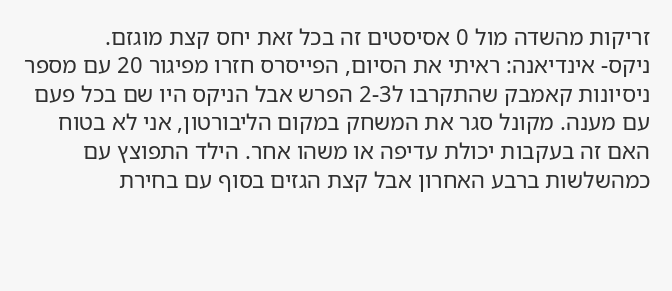זריקות מהשדה מול 0 אסיסטים זה בכל זאת יחס קצת מוגזם.
ניקס- אינדיאנה: ראיתי את הסיום, הפייסרס חזרו מפיגור 20 עם מספר ניסיונות קאמבק שהתקרבו ל2-3 הפרש אבל הניקס היו שם בכל פעם עם מענה. מקונל סגר את המשחק במקום הליבורטון, אני לא בטוח האם זה בעקבות יכולת עדיפה או משהו אחר. הילד התפוצץ עם כמהשלשות ברבע האחרון אבל קצת הגזים בסוף עם בחירת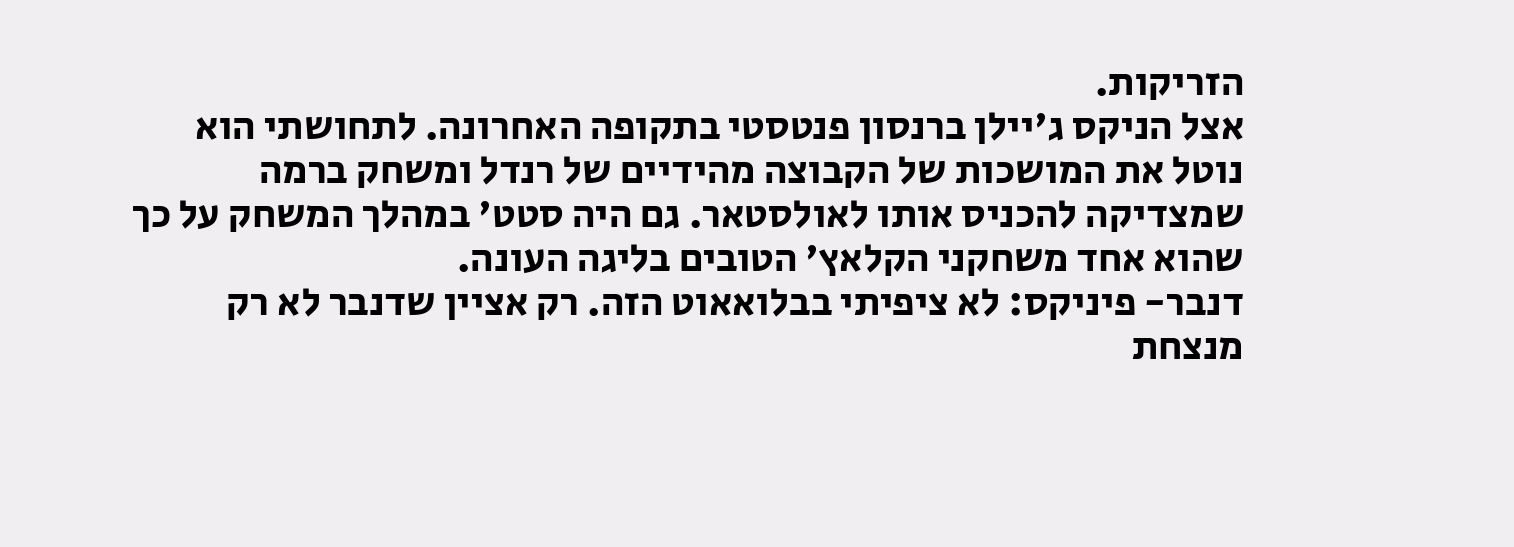הזריקות.
אצל הניקס ג'יילן ברנסון פנטסטי בתקופה האחרונה. לתחושתי הוא נוטל את המושכות של הקבוצה מהידיים של רנדל ומשחק ברמה שמצדיקה להכניס אותו לאולסטאר. גם היה סטט' במהלך המשחק על כך שהוא אחד משחקני הקלאץ' הטובים בליגה העונה.
דנבר- פיניקס: לא ציפיתי בבלואאוט הזה. רק אציין שדנבר לא רק מנצחת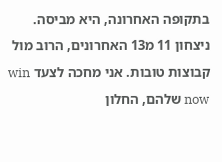בתקופה האחרונה, היא מביסה. ניצחון 11 מ13 האחרונים, הרוב מול קבוצות טובות. אני מחכה לצעד win now שלהם, החלון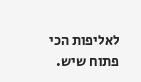לאליפות הכי פתוח שיש.